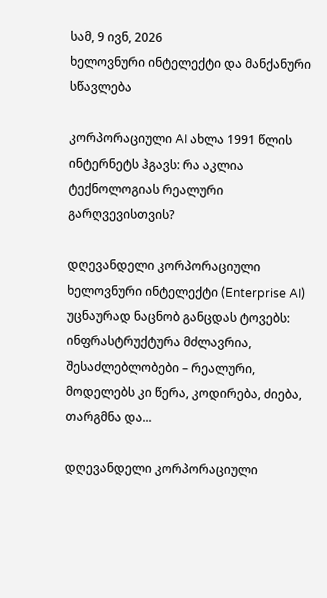სამ, 9 ივნ, 2026
ხელოვნური ინტელექტი და მანქანური სწავლება

კორპორაციული AI ახლა 1991 წლის ინტერნეტს ჰგავს: რა აკლია ტექნოლოგიას რეალური გარღვევისთვის?

დღევანდელი კორპორაციული ხელოვნური ინტელექტი (Enterprise AI) უცნაურად ნაცნობ განცდას ტოვებს: ინფრასტრუქტურა მძლავრია, შესაძლებლობები – რეალური, მოდელებს კი წერა, კოდირება, ძიება, თარგმნა და...

დღევანდელი კორპორაციული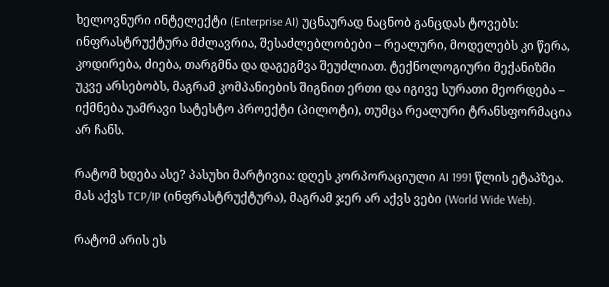ხელოვნური ინტელექტი (Enterprise AI) უცნაურად ნაცნობ განცდას ტოვებს: ინფრასტრუქტურა მძლავრია, შესაძლებლობები – რეალური, მოდელებს კი წერა, კოდირება, ძიება, თარგმნა და დაგეგმვა შეუძლიათ. ტექნოლოგიური მექანიზმი უკვე არსებობს, მაგრამ კომპანიების შიგნით ერთი და იგივე სურათი მეორდება – იქმნება უამრავი სატესტო პროექტი (პილოტი), თუმცა რეალური ტრანსფორმაცია არ ჩანს.

რატომ ხდება ასე? პასუხი მარტივია: დღეს კორპორაციული AI 1991 წლის ეტაპზეა. მას აქვს TCP/IP (ინფრასტრუქტურა), მაგრამ ჯერ არ აქვს ვები (World Wide Web).

რატომ არის ეს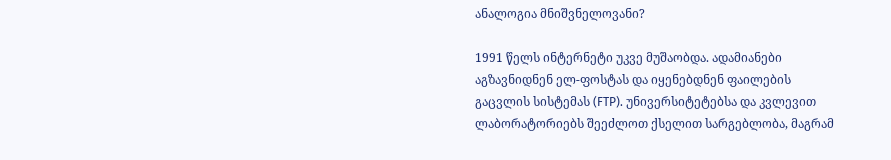ანალოგია მნიშვნელოვანი?

1991 წელს ინტერნეტი უკვე მუშაობდა. ადამიანები აგზავნიდნენ ელ-ფოსტას და იყენებდნენ ფაილების გაცვლის სისტემას (FTP). უნივერსიტეტებსა და კვლევით ლაბორატორიებს შეეძლოთ ქსელით სარგებლობა, მაგრამ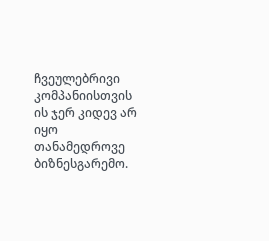ჩვეულებრივი კომპანიისთვის ის ჯერ კიდევ არ იყო თანამედროვე ბიზნესგარემო.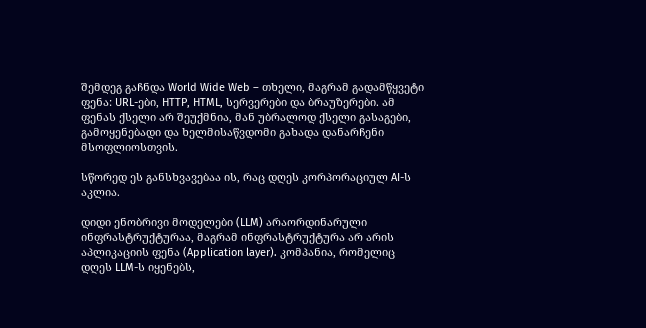შემდეგ გაჩნდა World Wide Web – თხელი, მაგრამ გადამწყვეტი ფენა: URL-ები, HTTP, HTML, სერვერები და ბრაუზერები. ამ ფენას ქსელი არ შეუქმნია, მან უბრალოდ ქსელი გასაგები, გამოყენებადი და ხელმისაწვდომი გახადა დანარჩენი მსოფლიოსთვის.

სწორედ ეს განსხვავებაა ის, რაც დღეს კორპორაციულ AI-ს აკლია.

დიდი ენობრივი მოდელები (LLM) არაორდინარული ინფრასტრუქტურაა, მაგრამ ინფრასტრუქტურა არ არის აპლიკაციის ფენა (Application layer). კომპანია, რომელიც დღეს LLM-ს იყენებს,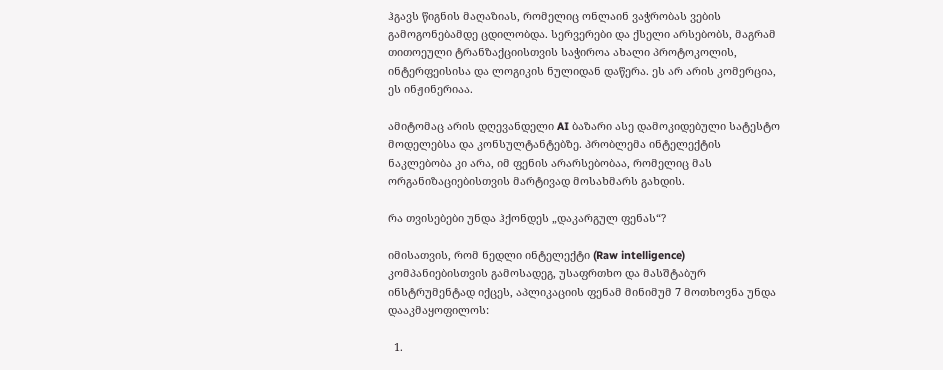ჰგავს წიგნის მაღაზიას, რომელიც ონლაინ ვაჭრობას ვების გამოგონებამდე ცდილობდა. სერვერები და ქსელი არსებობს, მაგრამ თითოეული ტრანზაქციისთვის საჭიროა ახალი პროტოკოლის, ინტერფეისისა და ლოგიკის ნულიდან დაწერა. ეს არ არის კომერცია, ეს ინჟინერიაა.

ამიტომაც არის დღევანდელი AI ბაზარი ასე დამოკიდებული სატესტო მოდელებსა და კონსულტანტებზე. პრობლემა ინტელექტის ნაკლებობა კი არა, იმ ფენის არარსებობაა, რომელიც მას ორგანიზაციებისთვის მარტივად მოსახმარს გახდის.

რა თვისებები უნდა ჰქონდეს „დაკარგულ ფენას“?

იმისათვის, რომ ნედლი ინტელექტი (Raw intelligence) კომპანიებისთვის გამოსადეგ, უსაფრთხო და მასშტაბურ ინსტრუმენტად იქცეს, აპლიკაციის ფენამ მინიმუმ 7 მოთხოვნა უნდა დააკმაყოფილოს:

  1.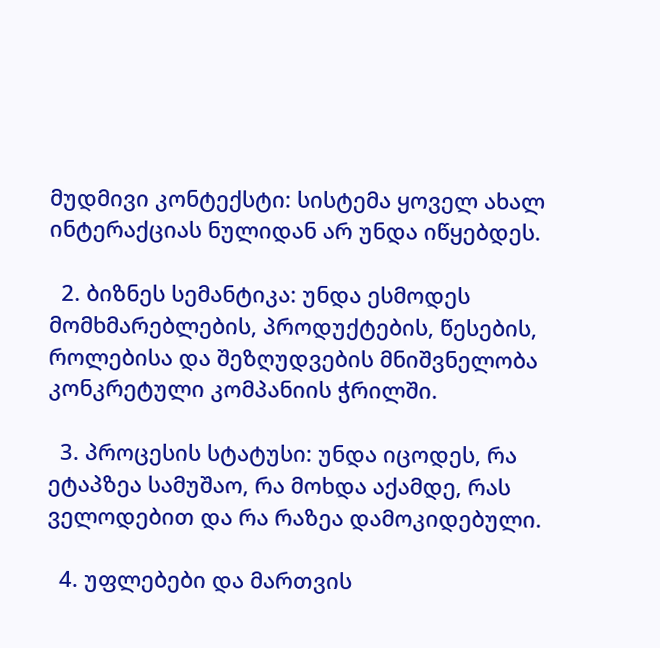მუდმივი კონტექსტი: სისტემა ყოველ ახალ ინტერაქციას ნულიდან არ უნდა იწყებდეს.

  2. ბიზნეს სემანტიკა: უნდა ესმოდეს მომხმარებლების, პროდუქტების, წესების, როლებისა და შეზღუდვების მნიშვნელობა კონკრეტული კომპანიის ჭრილში.

  3. პროცესის სტატუსი: უნდა იცოდეს, რა ეტაპზეა სამუშაო, რა მოხდა აქამდე, რას ველოდებით და რა რაზეა დამოკიდებული.

  4. უფლებები და მართვის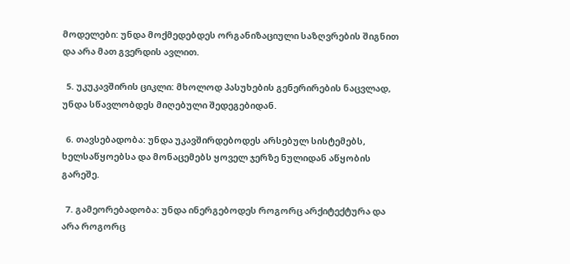მოდელები: უნდა მოქმედებდეს ორგანიზაციული საზღვრების შიგნით და არა მათ გვერდის ავლით.

  5. უკუკავშირის ციკლი: მხოლოდ პასუხების გენერირების ნაცვლად, უნდა სწავლობდეს მიღებული შედეგებიდან.

  6. თავსებადობა: უნდა უკავშირდებოდეს არსებულ სისტემებს, ხელსაწყოებსა და მონაცემებს ყოველ ჯერზე ნულიდან აწყობის გარეშე.

  7. გამეორებადობა: უნდა ინერგებოდეს როგორც არქიტექტურა და არა როგორც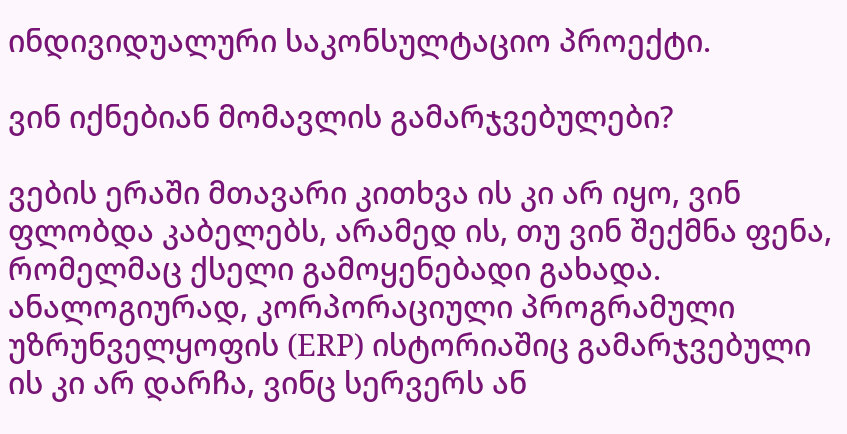ინდივიდუალური საკონსულტაციო პროექტი.

ვინ იქნებიან მომავლის გამარჯვებულები?

ვების ერაში მთავარი კითხვა ის კი არ იყო, ვინ ფლობდა კაბელებს, არამედ ის, თუ ვინ შექმნა ფენა, რომელმაც ქსელი გამოყენებადი გახადა. ანალოგიურად, კორპორაციული პროგრამული უზრუნველყოფის (ERP) ისტორიაშიც გამარჯვებული ის კი არ დარჩა, ვინც სერვერს ან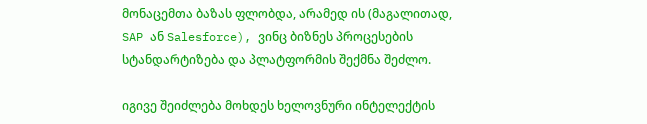მონაცემთა ბაზას ფლობდა, არამედ ის (მაგალითად, SAP ან Salesforce), ვინც ბიზნეს პროცესების სტანდარტიზება და პლატფორმის შექმნა შეძლო.

იგივე შეიძლება მოხდეს ხელოვნური ინტელექტის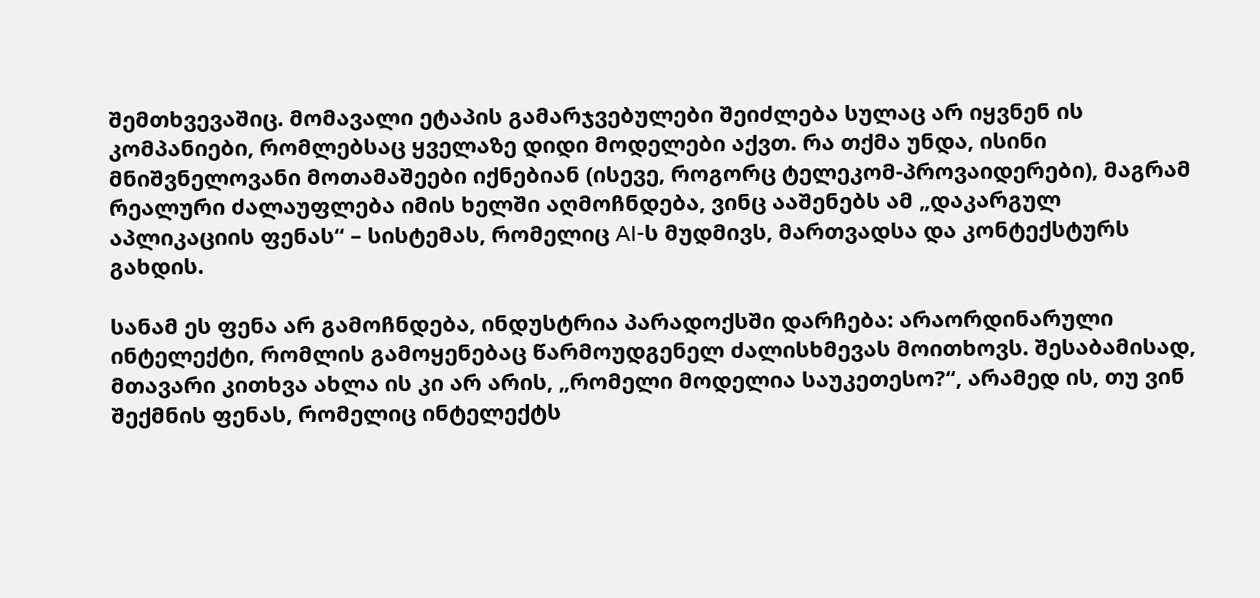შემთხვევაშიც. მომავალი ეტაპის გამარჯვებულები შეიძლება სულაც არ იყვნენ ის კომპანიები, რომლებსაც ყველაზე დიდი მოდელები აქვთ. რა თქმა უნდა, ისინი მნიშვნელოვანი მოთამაშეები იქნებიან (ისევე, როგორც ტელეკომ-პროვაიდერები), მაგრამ რეალური ძალაუფლება იმის ხელში აღმოჩნდება, ვინც ააშენებს ამ „დაკარგულ აპლიკაციის ფენას“ – სისტემას, რომელიც AI-ს მუდმივს, მართვადსა და კონტექსტურს გახდის.

სანამ ეს ფენა არ გამოჩნდება, ინდუსტრია პარადოქსში დარჩება: არაორდინარული ინტელექტი, რომლის გამოყენებაც წარმოუდგენელ ძალისხმევას მოითხოვს. შესაბამისად, მთავარი კითხვა ახლა ის კი არ არის, „რომელი მოდელია საუკეთესო?“, არამედ ის, თუ ვინ შექმნის ფენას, რომელიც ინტელექტს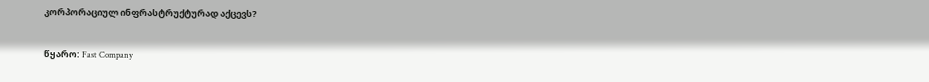კორპორაციულ ინფრასტრუქტურად აქცევს?

წყარო: Fast Company